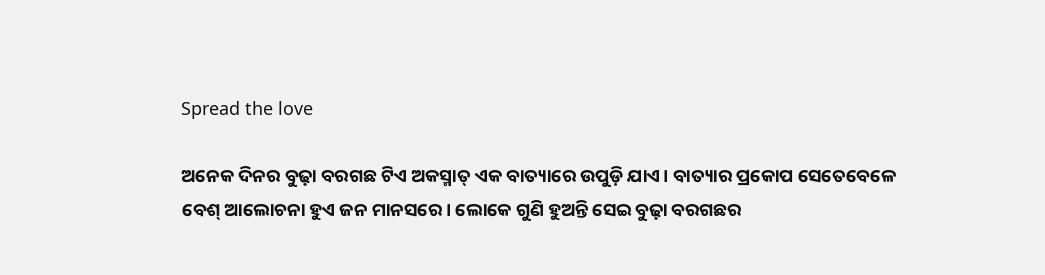Spread the love

ଅନେକ ଦିନର ବୁଢ଼ା ବରଗଛ ଟିଏ ଅକସ୍ମାତ୍ ଏକ ବାତ୍ୟାରେ ଉପୁଡ଼ି ଯାଏ। ବାତ୍ୟାର ପ୍ରକୋପ ସେତେବେଳେ ବେଶ୍ ଆଲୋଚନା ହୁଏ ଜନ ମାନସରେ। ଲୋକେ ଗୁଣି ହୁଅନ୍ତି ସେଇ ବୁଢ଼ା ବରଗଛର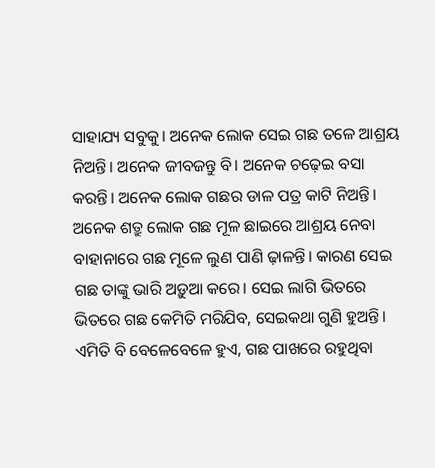ସାହାଯ୍ୟ ସବୁକୁ। ଅନେକ ଲୋକ ସେଇ ଗଛ ତଳେ ଆଶ୍ରୟ ନିଅନ୍ତି। ଅନେକ ଜୀବଜନ୍ତୁ ବି। ଅନେକ ଚଢ଼େଇ ବସା କରନ୍ତି। ଅନେକ ଲୋକ ଗଛର ଡାଳ ପତ୍ର କାଟି ନିଅନ୍ତି। ଅନେକ ଶତ୍ରୁ ଲୋକ ଗଛ ମୂଳ ଛାଇରେ ଆଶ୍ରୟ ନେବା ବାହାନାରେ ଗଛ ମୂଳେ ଲୁଣ ପାଣି ଢ଼ାଳନ୍ତି। କାରଣ ସେଇ ଗଛ ତାଙ୍କୁ ଭାରି ଅଡ଼ୁଆ କରେ। ସେଇ ଲାଗି ଭିତରେ ଭିତରେ ଗଛ କେମିତି ମରିଯିବ, ସେଇକଥା ଗୁଣି ହୁଅନ୍ତି। ଏମିତି ବି ବେଳେବେଳେ ହୁଏ, ଗଛ ପାଖରେ ରହୁଥିବା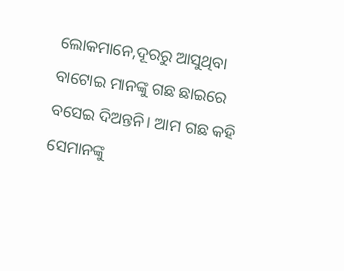ଲୋକମାନେ,ଦୂରରୁ ଆସୁଥିବା ବାଟୋଇ ମାନଙ୍କୁ ଗଛ ଛାଇରେ ବସେଇ ଦିଅନ୍ତନି। ଆମ ଗଛ କହି ସେମାନଙ୍କୁ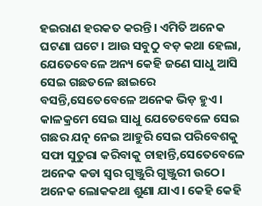ହଇରାଣ ହରକତ କରନ୍ତି। ଏମିତି ଅନେକ ଘଟଣା ଘଟେ। ଆଉ ସବୁଠୁ ବଡ଼ କଥା ହେଲା, ଯେତେବେଳେ ଅନ୍ୟ କେହି ଜଣେ ସାଧୁ ଆସି ସେଇ ଗଛତଳେ ଛାଇରେ ବସନ୍ତି,ସେତେବେଳେ ଅନେକ ଭିଡ଼ ହୁଏ। କାଳକ୍ରମେ ସେଇ ସାଧୁ ଯେତେବେଳେ ସେଇ ଗଛର ଯତ୍ନ ନେଇ ଆହୁରି ସେଇ ପରିବେଶକୁ ସଫା ସୁତୁରା କରିବାକୁ ଚାହାନ୍ତି,ସେତେବେଳେ ଅନେକ କଡା ସ୍ୱର ଗୁଞ୍ଜୁରି ଗୁଞ୍ଜୁରୀ ଉଠେ। ଅନେକ ଲୋକକଥା ଶୁଣା ଯାଏ। କେହି କେହି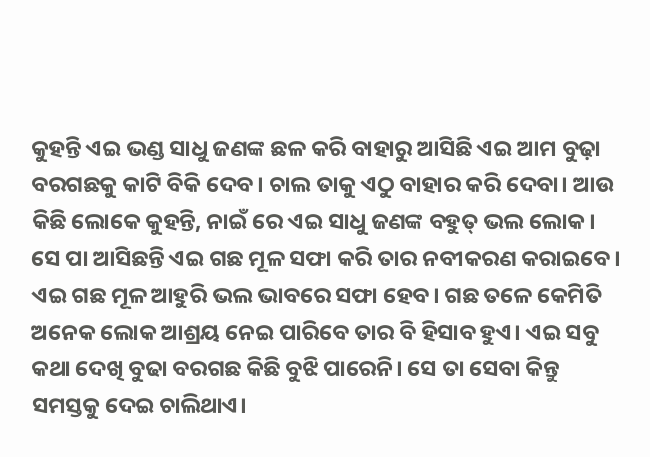କୁହନ୍ତି ଏଇ ଭଣ୍ଡ ସାଧୁ ଜଣଙ୍କ ଛଳ କରି ବାହାରୁ ଆସିଛି ଏଇ ଆମ ବୁଢ଼ା ବରଗଛକୁ କାଟି ବିକି ଦେବ। ଚାଲ ତାକୁ ଏଠୁ ବାହାର କରି ଦେବା। ଆଉ କିଛି ଲୋକେ କୁହନ୍ତି, ନାଇଁ ରେ ଏଇ ସାଧୁ ଜଣଙ୍କ ବହୁତ୍ ଭଲ ଲୋକ। ସେ ପା ଆସିଛନ୍ତି ଏଇ ଗଛ ମୂଳ ସଫା କରି ତାର ନବୀକରଣ କରାଇବେ। ଏଇ ଗଛ ମୂଳ ଆହୁରି ଭଲ ଭାବରେ ସଫା ହେବ। ଗଛ ତଳେ କେମିତି ଅନେକ ଲୋକ ଆଶ୍ରୟ ନେଇ ପାରିବେ ତାର ବି ହିସାବ ହୁଏ। ଏଇ ସବୁ କଥା ଦେଖି ବୁଢା ବରଗଛ କିଛି ବୁଝି ପାରେନି। ସେ ତା ସେବା କିନ୍ତୁ ସମସ୍ତକୁ ଦେଇ ଚାଲିଥାଏ।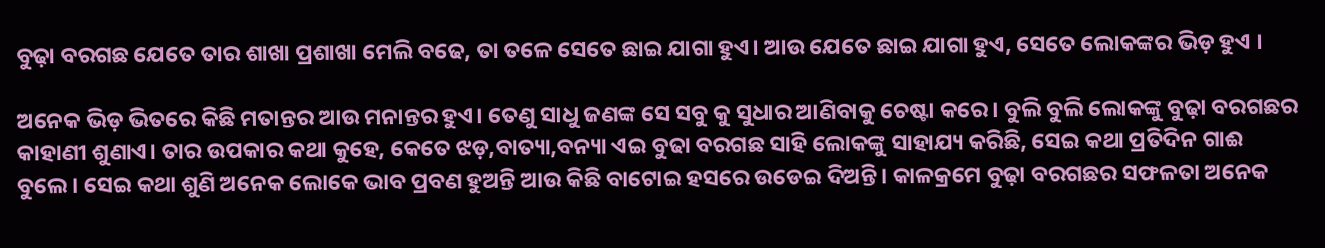ବୁଢ଼ା ବରଗଛ ଯେତେ ତାର ଶାଖା ପ୍ରଶାଖା ମେଲି ବଢେ, ତା ତଳେ ସେତେ ଛାଇ ଯାଗା ହୁଏ। ଆଉ ଯେତେ ଛାଇ ଯାଗା ହୁଏ, ସେତେ ଲୋକଙ୍କର ଭିଡ଼ ହୁଏ ।

ଅନେକ ଭିଡ଼ ଭିତରେ କିଛି ମତାନ୍ତର ଆଉ ମନାନ୍ତର ହୁଏ। ତେଣୁ ସାଧୁ ଜଣଙ୍କ ସେ ସବୁ କୁ ସୁଧାର ଆଣିବାକୁ ଚେଷ୍ଟା କରେ। ବୁଲି ବୁଲି ଲୋକଙ୍କୁ ବୁଢ଼ା ବରଗଛର କାହାଣୀ ଶୁଣାଏ। ତାର ଉପକାର କଥା କୁହେ, କେତେ ଝଡ଼,ବାତ୍ୟା,ବନ୍ୟା ଏଇ ବୁଢା ବରଗଛ ସାହି ଲୋକଙ୍କୁ ସାହାଯ୍ୟ କରିଛି, ସେଇ କଥା ପ୍ରତିଦିନ ଗାଈ ବୁଲେ। ସେଇ କଥା ଶୁଣି ଅନେକ ଲୋକେ ଭାବ ପ୍ରବଣ ହୁଅନ୍ତି ଆଉ କିଛି ବାଟୋଇ ହସରେ ଉଡେଇ ଦିଅନ୍ତି। କାଳକ୍ରମେ ବୁଢ଼ା ବରଗଛର ସଫଳତା ଅନେକ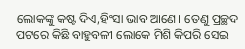ଲୋକଙ୍କୁ କଷ୍ଟ ଦିଏ,ହିଂସା ଭାବ ଆଣେ। ତେଣୁ ପ୍ରଚ୍ଛଦ ପଟରେ କିଛି ବାହୁବଳୀ ଲୋକେ ମିଶି କିପରି ସେଇ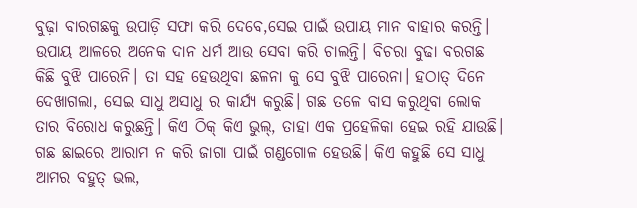ବୁଢ଼ା ବାରଗଛକୁ ଉପାଡ଼ି ସଫା କରି ଦେବେ,ସେଇ ପାଇଁ ଉପାୟ ମାନ ବାହାର କରନ୍ତି। ଉପାୟ ଆଳରେ ଅନେକ ଦାନ ଧର୍ମ ଆଉ ସେବା କରି ଚାଲନ୍ତି। ବିଚରା ବୁଢା ବରଗଛ କିଛି ବୁଝି ପାରେନି। ତା ସହ ହେଉଥିବା ଛଳନା କୁ ସେ ବୁଝି ପାରେନା। ହଠାତ୍ ଦିନେ ଦେଖାଗଲା, ସେଇ ସାଧୁ ଅସାଧୁ ର କାର୍ଯ୍ୟ କରୁଛି। ଗଛ ତଳେ ବାସ କରୁଥିବା ଲୋକ ତାର ବିରୋଧ କରୁଛନ୍ତି। କିଏ ଠିକ୍ କିଏ ଭୁଲ୍, ତାହା ଏକ ପ୍ରହେଳିକା ହେଇ ରହି ଯାଉଛି। ଗଛ ଛାଇରେ ଆରାମ ନ କରି ଜାଗା ପାଇଁ ଗଣ୍ଡଗୋଳ ହେଉଛି। କିଏ କହୁଛି ସେ ସାଧୁ ଆମର ବହୁତ୍ ଭଲ,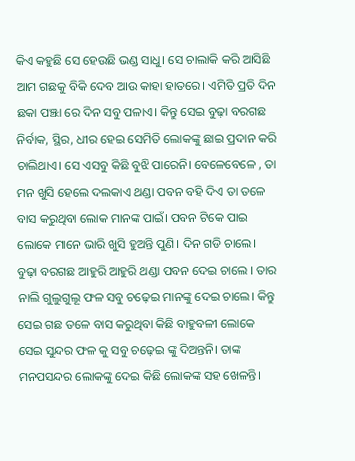କିଏ କହୁଛି ସେ ହେଉଛି ଭଣ୍ଡ ସାଧୁ। ସେ ଚାଲାକି କରି ଆସିଛି ଆମ ଗଛକୁ ବିକି ଦେବ ଆଉ କାହା ହାତରେ। ଏମିତି ପ୍ରତି ଦିନ ଛକା ପଞ୍ଝା ରେ ଦିନ ସବୁ ପଳାଏ। କିନ୍ତୁ ସେଇ ବୁଢ଼ା ବରଗଛ ନିର୍ବାକ, ସ୍ଥିର, ଧୀର ହେଇ ସେମିତି ଲୋକଙ୍କୁ ଛାଇ ପ୍ରଦାନ କରି ଚାଲିଥାଏ। ସେ ଏସବୁ କିଛି ବୁଝି ପାରେନି। ବେଳେବେଳେ , ତା ମନ ଖୁସି ହେଲେ ଦଲକାଏ ଥଣ୍ଡା ପବନ ବହି ଦିଏ ତା ତଳେ ବାସ କରୁଥିବା ଲୋକ ମାନଙ୍କ ପାଇଁ। ପବନ ଟିକେ ପାଇ ଲୋକେ ମାନେ ଭାରି ଖୁସି ହୁଅନ୍ତି ପୁଣି। ଦିନ ଗଡି ଚାଲେ। ବୁଢ଼ା ବରଗଛ ଆହୁରି ଆହୁରି ଥଣ୍ଡା ପବନ ଦେଇ ଚାଲେ । ତାର ନାଲି ଗୁଲୁଗୁଲୂ ଫଳ ସବୁ ଚଢ଼େଇ ମାନଙ୍କୁ ଦେଇ ଚାଲେ। କିନ୍ତୁ ସେଇ ଗଛ ତଳେ ବାସ କରୁଥିବା କିଛି ବାହୁବଳୀ ଲୋକେ ସେଇ ସୁନ୍ଦର ଫଳ କୁ ସବୁ ଚଢ଼େଇ ଙ୍କୁ ଦିଅନ୍ତନି। ତାଙ୍କ ମନପସନ୍ଦର ଲୋକଙ୍କୁ ଦେଇ କିଛି ଲୋକଙ୍କ ସହ ଖେଳନ୍ତି।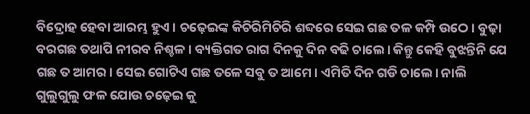ବିଦ୍ରୋହ ହେବା ଆରମ୍ଭ ହୁଏ। ଚଢ଼େଇଙ୍କ କିଚିରିମିଚିରି ଶବ୍ଦରେ ସେଇ ଗଛ ତଳ କମ୍ପି ଉଠେ। ବୁଢ଼ା ବରଗଛ ତଥାପି ନୀରବ ନିଶ୍ଚଳ। ବ୍ୟକ୍ତିଗତ ରାଗ ଦିନକୁ ଦିନ ବଢି ଚାଲେ। କିନ୍ତୁ କେହି ବୁଝନ୍ତିନି ଯେ ଗଛ ତ ଆମର। ସେଇ ଗୋଟିଏ ଗଛ ତଳେ ସବୁ ତ ଆମେ। ଏମିତି ଦିନ ଗଡି ଚାଲେ। ନାଲି ଗୁଲୁଗୁଲୁ ଫଳ ଯୋଉ ଚଢ଼େଇ କୁ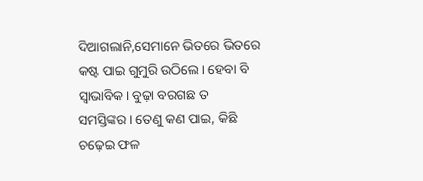ଦିଆଗଲାନି,ସେମାନେ ଭିତରେ ଭିତରେ କଷ୍ଟ ପାଇ ଗୁମୁରି ଉଠିଲେ। ହେବା ବି ସ୍ଵାଭାବିକ। ବୁଢ଼ା ବରଗଛ ତ ସମସ୍ତିଙ୍କର। ତେଣୁ କଣ ପାଇ, କିଛି ଚଢ଼େଇ ଫଳ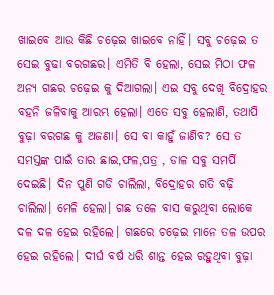ଖାଇବେ ଆଉ କିଛି ଚଢ଼େଇ ଖାଇବେ ନାହିଁ। ସବୁ ଚଢ଼େଇ ତ ସେଇ ବୁଢା ବରଗଛର। ଏମିତି ବି ହେଲା, ସେଇ ମିଠା ଫଳ ଅନ୍ୟ ଗଛର ଚଢ଼େଇ କୁ ଦିଆଗଲା। ଏଇ ସବୁ ଦେଖି ବିଦ୍ରୋହର ବହନି ଜଳିବାକୁ ଆରମ୍ଭ ହେଲା। ଏତେ ସବୁ ହେଲାଣି, ତଥାପି ବୁଢ଼ା ବରଗଛ କୁ ଅଜଣା। ସେ ବା କାହୁଁ ଜାଣିବ? ସେ ତ ସମସ୍ତଙ୍କ ପାଇଁ ତାର ଛାଇ,ଫଳ,ପତ୍ର , ଡାଳ ସବୁ ସମର୍ପି ଦେଇଛି। ଦିନ ପୁଣି ଗଡି ଚାଲିଲା, ବିଦ୍ରୋହର ଗତି ବଢ଼ି ଚାଲିଲା। ମେଳି ହେଲା। ଗଛ ତଳେ ବାସ କରୁଥିବା ଲୋକେ ଦଳ ଦଳ ହେଇ ରହିଲେ। ଗଛରେ ଚଢ଼େଇ ମାନେ ତଳ ଉପର ହେଇ ରହିଲେ। ଦୀର୍ଘ ବର୍ଷ ଧରି ଶାନ୍ତ ହେଇ ରହୁଥିବା ବୁଢ଼ା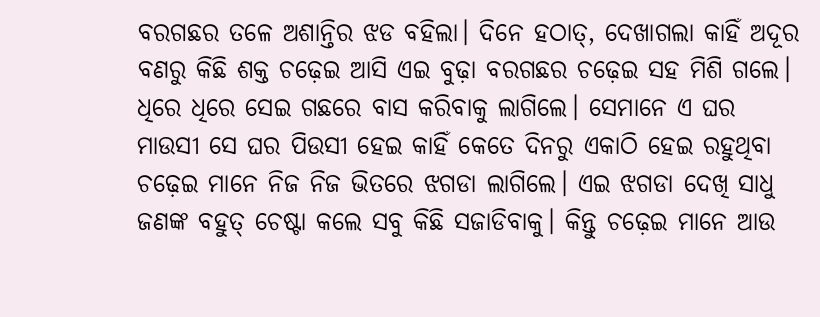ବରଗଛର ତଳେ ଅଶାନ୍ତିର ଝଡ ବହିଲା। ଦିନେ ହଠାତ୍, ଦେଖାଗଲା କାହିଁ ଅଦୂର ବଣରୁ କିଛି ଶକ୍ତ ଚଢ଼େଇ ଆସି ଏଇ ବୁଢ଼ା ବରଗଛର ଚଢ଼େଇ ସହ ମିଶି ଗଲେ। ଧିରେ ଧିରେ ସେଇ ଗଛରେ ବାସ କରିବାକୁ ଲାଗିଲେ। ସେମାନେ ଏ ଘର ମାଉସୀ ସେ ଘର ପିଉସୀ ହେଇ କାହିଁ କେତେ ଦିନରୁ ଏକାଠି ହେଇ ରହୁଥିବା ଚଢ଼େଇ ମାନେ ନିଜ ନିଜ ଭିତରେ ଝଗଡା ଲାଗିଲେ। ଏଇ ଝଗଡା ଦେଖି ସାଧୁ ଜଣଙ୍କ ବହୁତ୍ ଚେଷ୍ଟା କଲେ ସବୁ କିଛି ସଜାଡିବାକୁ। କିନ୍ତୁ ଚଢ଼େଇ ମାନେ ଆଉ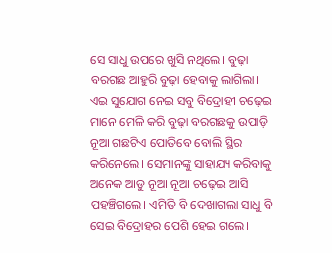ସେ ସାଧୁ ଉପରେ ଖୁସି ନଥିଲେ। ବୁଢ଼ା ବରଗଛ ଆହୁରି ବୁଢ଼ା ହେବାକୁ ଲାଗିଲା। ଏଇ ସୁଯୋଗ ନେଇ ସବୁ ବିଦ୍ରୋହୀ ଚଢ଼େଇ ମାନେ ମେଳି କରି ବୁଢ଼ା ବରଗଛକୁ ଉପାଡ଼ି ନୂଆ ଗଛଟିଏ ପୋତିବେ ବୋଲି ସ୍ଥିର କରିନେଲେ। ସେମାନଙ୍କୁ ସାହାଯ୍ୟ କରିବାକୁ ଅନେକ ଆଡୁ ନୂଆ ନୂଆ ଚଢ଼େଇ ଆସି ପହଞ୍ଚିଗଲେ। ଏମିତି ବି ଦେଖାଗଲା ସାଧୁ ବି ସେଇ ବିଦ୍ରୋହର ପେଶି ହେଇ ଗଲେ।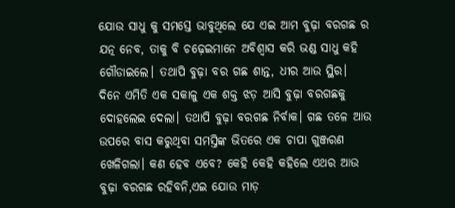ଯୋଉ ସାଧୁ କୁ ସମସ୍ତେ ଭାବୁଥିଲେ ଯେ ଏଇ ଆମ ବୁଢ଼ା ବରଗଛ ର ଯତ୍ନ ନେବ, ତାକୁ ବି ଚଢ଼େଇମାନେ ଅବିଶ୍ବାସ କରି ଭଣ୍ଡ ସାଧୁ କହି ଗୌଡାଇଲେ। ତଥାପି ବୁଢ଼ା ବର ଗଛ ଶାନ୍ତ, ଧୀର ଆଉ ସ୍ଥିର। ଦିନେ ଏମିତି ଏକ ସକାଳୁ ଏକ ଶକ୍ତ ଝଡ଼ ଆସି ବୁଢ଼ା ବରଗଛକୁ ଦୋହଲେଇ ଦେଲା। ତଥାପି ବୁଢ଼ା ବରଗଛ ନିର୍ବାକ। ଗଛ ତଳେ ଆଉ ଉପରେ ବାସ କରୁଥିବା ସମସ୍ତିଙ୍କ ଭିତରେ ଏକ ଚାପା ଗୁଞ୍ଜରଣ ଖେଳିଗଲା। କଣ ହେବ ଏବେ? କେହି କେହି କହିଲେ ଏଥର ଆଉ ବୁଢ଼ା ବରଗଛ ରହିବନି,ଏଇ ଯୋଉ ମାଡ଼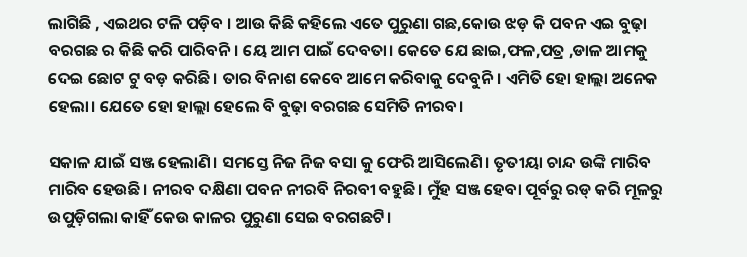ଲାଗିଛି , ଏଇଥର ଟଳି ପଡ଼ିବ । ଆଉ କିଛି କହିଲେ ଏତେ ପୁରୁଣା ଗଛ,କୋଉ ଝଡ଼ କି ପବନ ଏଇ ବୁଢ଼ା ବରଗଛ ର କିଛି କରି ପାରିବନି। ୟେ ଆମ ପାଇଁ ଦେବତା। କେତେ ଯେ ଛାଇ,ଫଳ,ପତ୍ର ,ଡାଳ ଆମକୁ ଦେଇ ଛୋଟ ଟୁ ବଡ଼ କରିଛି। ତାର ବିନାଶ କେବେ ଆମେ କରିବାକୁ ଦେବୁନି। ଏମିତି ହୋ ହାଲ୍ଲା ଅନେକ ହେଲା। ଯେତେ ହୋ ହାଲ୍ଲା ହେଲେ ବି ବୁଢ଼ା ବରଗଛ ସେମିତି ନୀରବ।

ସକାଳ ଯାଇଁ ସଞ୍ଜ ହେଲାଣି। ସମସ୍ତେ ନିଜ ନିଜ ବସା କୁ ଫେରି ଆସିଲେଣି। ତୃତୀୟା ଚାନ୍ଦ ଉଙ୍କି ମାରିବ ମାରିବ ହେଉଛି। ନୀରବ ଦକ୍ଷିଣା ପବନ ନୀରବି ନିରବୀ ବହୁଛି। ମୁଁହ ସଞ୍ଜ ହେବା ପୂର୍ବରୁ ରଡ୍ କରି ମୂଳରୁ ଉପୁଡ଼ିଗଲା କାହିଁ କେଉ କାଳର ପୁରୁଣା ସେଇ ବରଗଛଟି।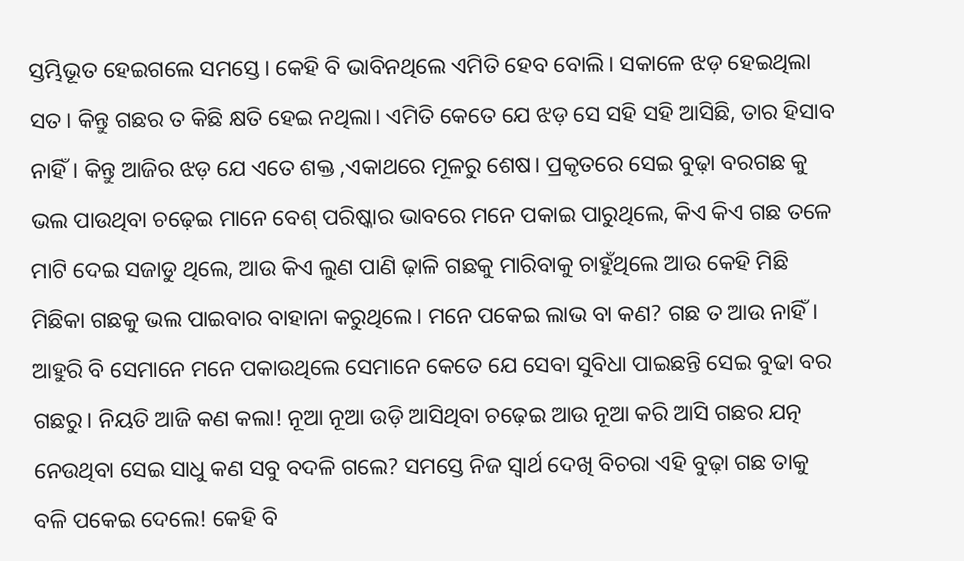ସ୍ତମ୍ଭିଭୂତ ହେଇଗଲେ ସମସ୍ତେ। କେହି ବି ଭାବିନଥିଲେ ଏମିତି ହେବ ବୋଲି। ସକାଳେ ଝଡ଼ ହେଇଥିଲା ସତ। କିନ୍ତୁ ଗଛର ତ କିଛି କ୍ଷତି ହେଇ ନଥିଲା। ଏମିତି କେତେ ଯେ ଝଡ଼ ସେ ସହି ସହି ଆସିଛି, ତାର ହିସାବ ନାହିଁ। କିନ୍ତୁ ଆଜିର ଝଡ଼ ଯେ ଏତେ ଶକ୍ତ ,ଏକାଥରେ ମୂଳରୁ ଶେଷ। ପ୍ରକୃତରେ ସେଇ ବୁଢ଼ା ବରଗଛ କୁ ଭଲ ପାଉଥିବା ଚଢ଼େଇ ମାନେ ବେଶ୍ ପରିଷ୍କାର ଭାବରେ ମନେ ପକାଇ ପାରୁଥିଲେ, କିଏ କିଏ ଗଛ ତଳେ ମାଟି ଦେଇ ସଜାଡୁ ଥିଲେ, ଆଉ କିଏ ଲୁଣ ପାଣି ଢ଼ାଳି ଗଛକୁ ମାରିବାକୁ ଚାହୁଁଥିଲେ ଆଉ କେହି ମିଛି ମିଛିକା ଗଛକୁ ଭଲ ପାଇବାର ବାହାନା କରୁଥିଲେ। ମନେ ପକେଇ ଲାଭ ବା କଣ? ଗଛ ତ ଆଉ ନାହିଁ। ଆହୁରି ବି ସେମାନେ ମନେ ପକାଉଥିଲେ ସେମାନେ କେତେ ଯେ ସେବା ସୁବିଧା ପାଇଛନ୍ତି ସେଇ ବୁଢା ବର ଗଛରୁ। ନିୟତି ଆଜି କଣ କଲା! ନୂଆ ନୂଆ ଉଡ଼ି ଆସିଥିବା ଚଢ଼େଇ ଆଉ ନୂଆ କରି ଆସି ଗଛର ଯତ୍ନ ନେଉଥିବା ସେଇ ସାଧୁ କଣ ସବୁ ବଦଳି ଗଲେ? ସମସ୍ତେ ନିଜ ସ୍ବାର୍ଥ ଦେଖି ବିଚରା ଏହି ବୁଢ଼ା ଗଛ ତାକୁ ବଳି ପକେଇ ଦେଲେ! କେହି ବି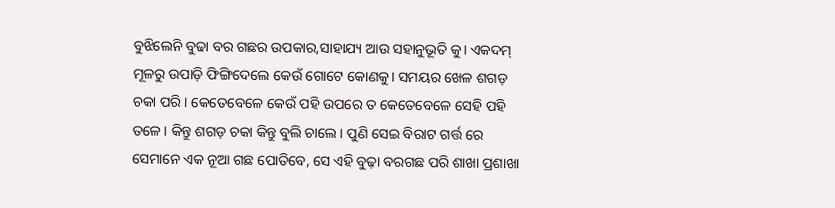ବୁଝିଲେନି ବୁଢା ବର ଗଛର ଉପକାର,ସାହାଯ୍ୟ ଆଉ ସହାନୁଭୂତି କୁ। ଏକଦମ୍ ମୂଳରୁ ଉପାଡ଼ି ଫିଙ୍ଗିଦେଲେ କେଉଁ ଗୋଟେ କୋଣକୁ। ସମୟର ଖେଳ ଶଗଡ଼ ଚକା ପରି। କେତେବେଳେ କେଉଁ ପହି ଉପରେ ତ କେତେବେଳେ ସେହି ପହି ତଳେ। କିନ୍ତୁ ଶଗଡ଼ ଚକା କିନ୍ତୁ ବୁଲି ଚାଲେ। ପୁଣି ସେଇ ବିରାଟ ଗର୍ତ୍ତ ରେ ସେମାନେ ଏକ ନୂଆ ଗଛ ପୋତିବେ, ସେ ଏହି ବୁଢ଼ା ବରଗଛ ପରି ଶାଖା ପ୍ରଶାଖା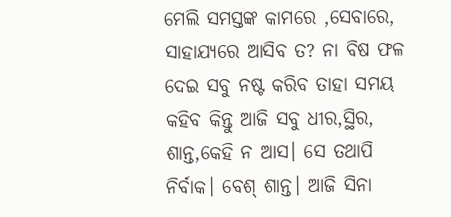ମେଲି ସମସ୍ତଙ୍କ କାମରେ ,ସେବାରେ, ସାହାଯ୍ୟରେ ଆସିବ ତ? ନା ବିଷ ଫଳ ଦେଇ ସବୁ ନଷ୍ଟ କରିବ ତାହା ସମୟ କହିବ କିନ୍ତୁ ଆଜି ସବୁ ଧୀର,ସ୍ଥିର, ଶାନ୍ତ,କେହି ନ ଆସ। ସେ ତଥାପି ନିର୍ବାକ। ବେଶ୍ ଶାନ୍ତ। ଆଜି ସିନା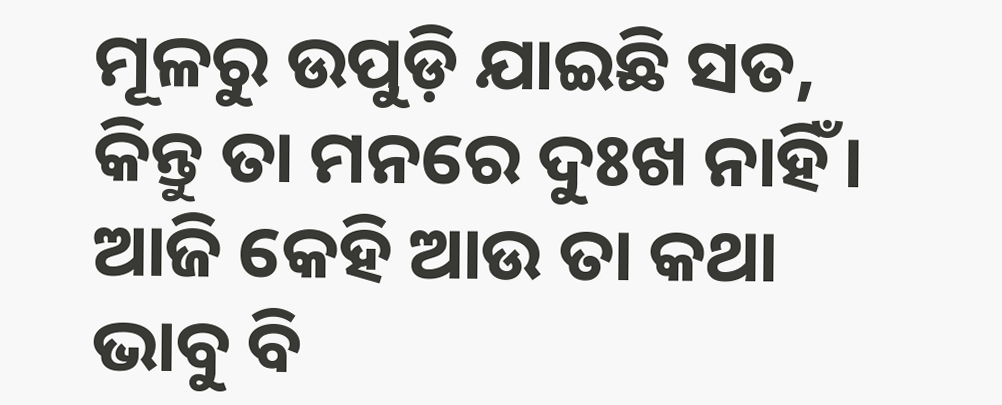ମୂଳରୁ ଉପୁଡ଼ି ଯାଇଛି ସତ, କିନ୍ତୁ ତା ମନରେ ଦୁଃଖ ନାହିଁ। ଆଜି କେହି ଆଉ ତା କଥା ଭାବୁ ବି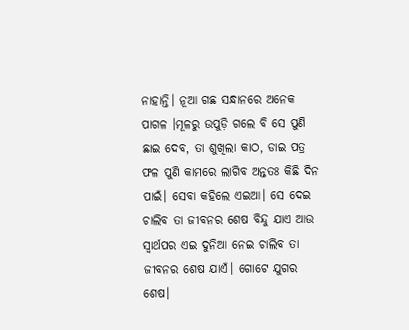ନାହାନ୍ତି। ନୂଆ ଗଛ ସନ୍ଧାନରେ ଅନେକ ପାଗଳ ।ମୂଳରୁ ଉପୁଡ଼ି ଗଲେ ବି ସେ ପୁଣି ଛାଇ ଦେବ, ତା ଶୁଖିଲା କାଠ, ଡାଇ ପତ୍ର ଫଳ ପୁଣି କାମରେ ଲାଗିବ ଅନ୍ତତଃ କିଛି ଦିନ ପାଇଁ। ସେବା କହିଲେ ଏଇଆ। ସେ ଦେଇ ଚାଲିବ ତା ଜୀବନର ଶେଷ ବିନ୍ଦୁ ଯାଏ ଆଉ ସ୍ୱାର୍ଥପର ଏଇ ଦୁନିଆ ନେଇ ଚାଲିବ ତା ଜୀବନର ଶେଷ ଯାଏଁ। ଗୋଟେ ଯୁଗର ଶେଷ।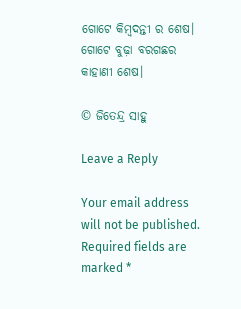ଗୋଟେ କିମ୍ବଦନ୍ତୀ ର ଶେଷ। ଗୋଟେ ବୁଢ଼ା ବରଗଛର କାହାଣୀ ଶେଷ।

© ଜିତେନ୍ଦ୍ର ସାହୁ

Leave a Reply

Your email address will not be published. Required fields are marked *